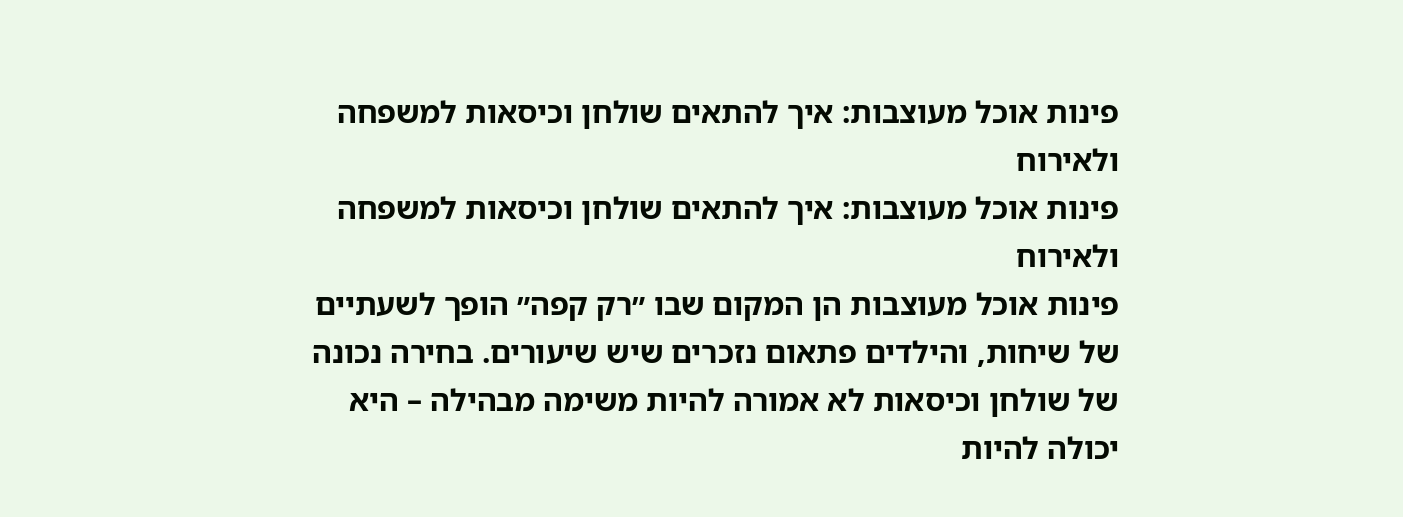פינות אוכל מעוצבות: איך להתאים שולחן וכיסאות למשפחה ולאירוח
פינות אוכל מעוצבות: איך להתאים שולחן וכיסאות למשפחה ולאירוח
פינות אוכל מעוצבות הן המקום שבו ״רק קפה״ הופך לשעתיים של שיחות, והילדים פתאום נזכרים שיש שיעורים. בחירה נכונה של שולחן וכיסאות לא אמורה להיות משימה מבהילה – היא יכולה להיות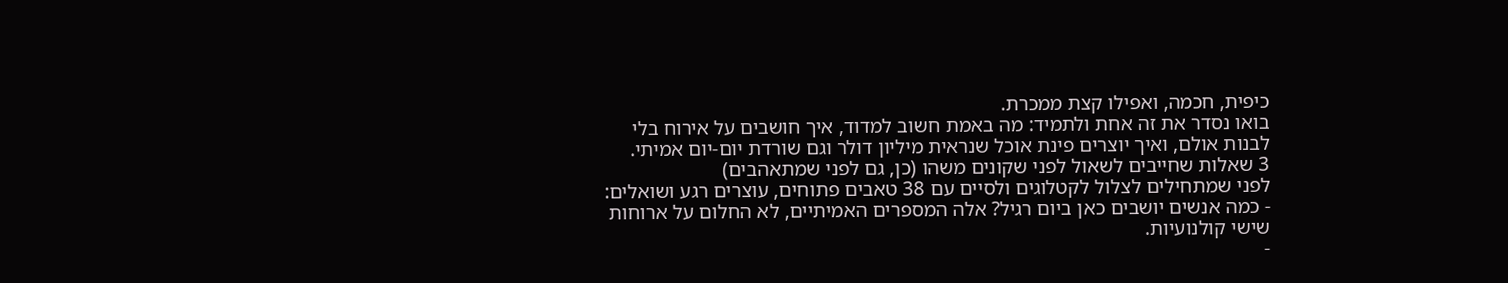כיפית, חכמה, ואפילו קצת ממכרת.
בואו נסדר את זה אחת ולתמיד: מה באמת חשוב למדוד, איך חושבים על אירוח בלי לבנות אולם, ואיך יוצרים פינת אוכל שנראית מיליון דולר וגם שורדת יום-יום אמיתי.
3 שאלות שחייבים לשאול לפני שקונים משהו (כן, גם לפני שמתאהבים)
לפני שמתחילים לצלול לקטלוגים ולסיים עם 38 טאבים פתוחים, עוצרים רגע ושואלים:
- כמה אנשים יושבים כאן ביום רגיל? אלה המספרים האמיתיים, לא החלום על ארוחות שישי קולנועיות.
-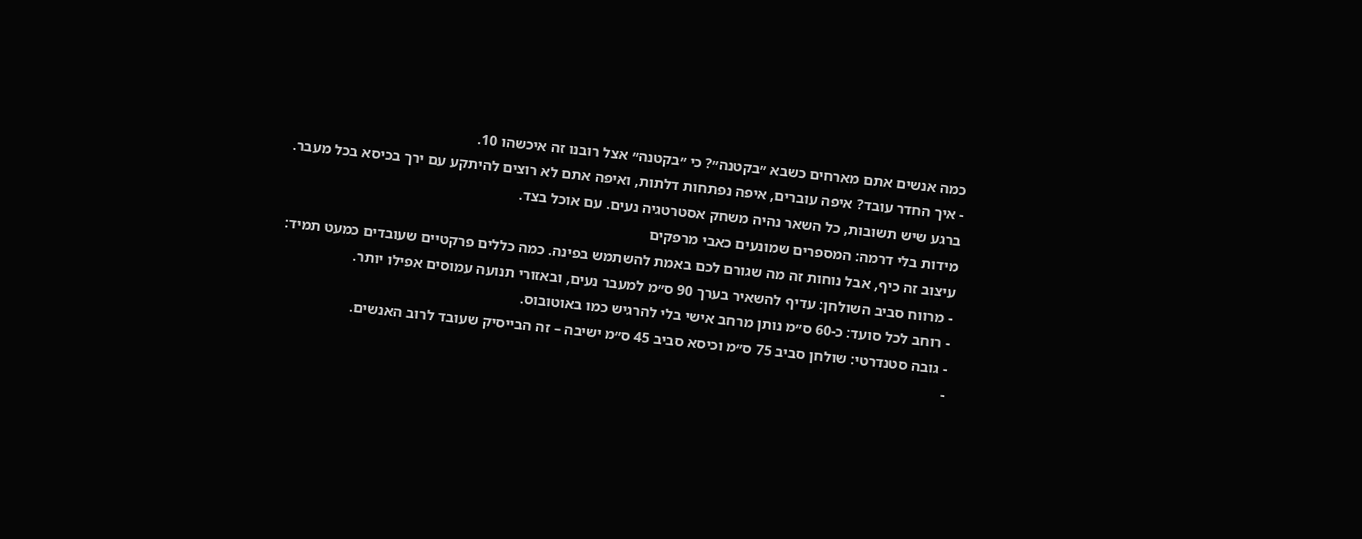כמה אנשים אתם מארחים כשבא ״בקטנה״? כי ״בקטנה״ אצל רובנו זה איכשהו 10.
- איך החדר עובד? איפה עוברים, איפה נפתחות דלתות, ואיפה אתם לא רוצים להיתקע עם ירך בכיסא בכל מעבר.
ברגע שיש תשובות, כל השאר נהיה משחק אסטרטגיה נעים. עם אוכל בצד.
מידות בלי דרמה: המספרים שמונעים כאבי מרפקים
עיצוב זה כיף, אבל נוחות זה מה שגורם לכם באמת להשתמש בפינה. כמה כללים פרקטיים שעובדים כמעט תמיד:
- מרווח סביב השולחן: עדיף להשאיר בערך 90 ס״מ למעבר נעים, ובאזורי תנועה עמוסים אפילו יותר.
- רוחב לכל סועד: כ-60 ס״מ נותן מרחב אישי בלי להרגיש כמו באוטובוס.
- גובה סטנדרטי: שולחן סביב 75 ס״מ וכיסא סביב 45 ס״מ ישיבה – זה הבייסיק שעובד לרוב האנשים.
-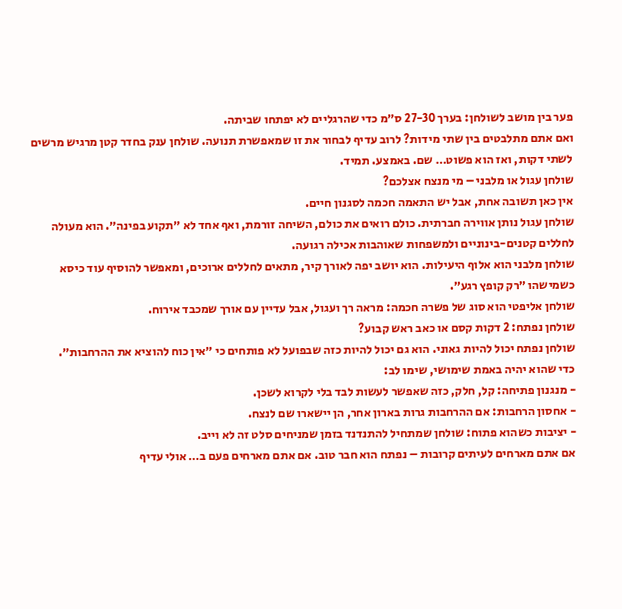פער בין מושב לשולחן: בערך 27-30 ס״מ כדי שהרגליים לא יפתחו שביתה.
ואם אתם מתלבטים בין שתי מידות? לרוב עדיף לבחור את זו שמאפשרת תנועה. שולחן ענק בחדר קטן מרגיש מרשים לשתי דקות, ואז הוא פשוט… שם. באמצע. תמיד.
שולחן עגול או מלבני – מי מנצח אצלכם?
אין כאן תשובה אחת, אבל יש התאמה חכמה לסגנון חיים.
שולחן עגול נותן אווירה חברתית. כולם רואים את כולם, השיחה זורמת, ואף אחד לא ״תקוע בפינה״. הוא מעולה לחללים קטנים-בינוניים ולמשפחות שאוהבות אכילה רגועה.
שולחן מלבני הוא אלוף היעילות. הוא יושב יפה לאורך קיר, מתאים לחללים ארוכים, ומאפשר להוסיף עוד כיסא כשמישהו ״רק קופץ רגע״.
שולחן אליפטי הוא סוג של פשרה חכמה: מראה רך ועגול, אבל עדיין עם אורך שמכבד אירוח.
שולחן נפתח: 2 דקות קסם או כאב ראש קבוע?
שולחן נפתח יכול להיות גאוני. הוא גם יכול להיות כזה שבפועל לא פותחים כי ״אין כוח להוציא את ההרחבות״.
כדי שהוא יהיה באמת שימושי, שימו לב:
- מנגנון פתיחה: קל, חלק, כזה שאפשר לעשות לבד בלי לקרוא לשכן.
- אחסון הרחבות: אם ההרחבות גרות בארון אחר, הן יישארו שם לנצח.
- יציבות כשהוא פתוח: שולחן שמתחיל להתנדנד בזמן שמניחים סלט זה לא וייב.
אם אתם מארחים לעיתים קרובות – נפתח הוא חבר טוב. אם אתם מארחים פעם ב… אולי עדיף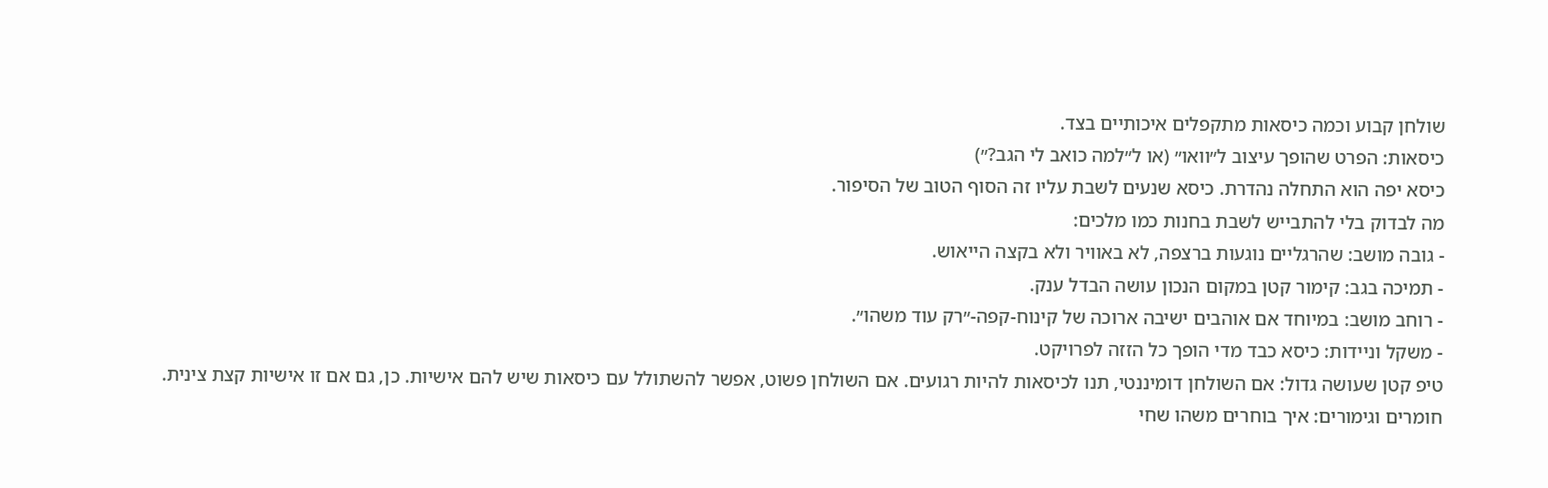שולחן קבוע וכמה כיסאות מתקפלים איכותיים בצד.
כיסאות: הפרט שהופך עיצוב ל״וואו״ (או ל״למה כואב לי הגב?״)
כיסא יפה הוא התחלה נהדרת. כיסא שנעים לשבת עליו זה הסוף הטוב של הסיפור.
מה לבדוק בלי להתבייש לשבת בחנות כמו מלכים:
- גובה מושב: שהרגליים נוגעות ברצפה, לא באוויר ולא בקצה הייאוש.
- תמיכה בגב: קימור קטן במקום הנכון עושה הבדל ענק.
- רוחב מושב: במיוחד אם אוהבים ישיבה ארוכה של קינוח-קפה-״רק עוד משהו״.
- משקל וניידות: כיסא כבד מדי הופך כל הזזה לפרויקט.
טיפ קטן שעושה גדול: אם השולחן דומיננטי, תנו לכיסאות להיות רגועים. אם השולחן פשוט, אפשר להשתולל עם כיסאות שיש להם אישיות. כן, גם אם זו אישיות קצת צינית.
חומרים וגימורים: איך בוחרים משהו שחי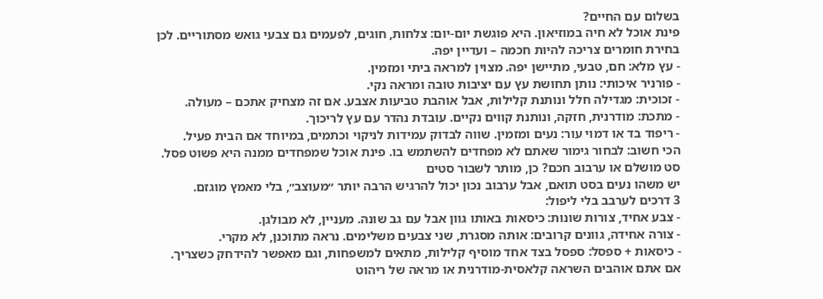בשלום עם החיים?
פינת אוכל לא חיה במוזיאון. היא פוגשת יום-יום: צלחות, חוגים, לפעמים גם צבעי גואש מסתוריים. לכן בחירת חומרים צריכה להיות חכמה – ועדיין יפה.
- עץ מלא: חם, טבעי, מתיישן יפה. מצוין למראה ביתי ומזמין.
- פורניר איכותי: נותן תחושת עץ עם יציבות טובה ומראה נקי.
- זכוכית: מגדילה חלל ונותנת קלילות, אבל אוהבת טביעות אצבע. אם זה מצחיק אתכם – מעולה.
- מתכת: מודרנית, חזקה, ונותנת קווים נקיים. עובדת נהדר עם עץ לריכוך.
- ריפוד בד או דמוי עור: נעים ומזמין. שווה לבדוק עמידות לניקוי וכתמים, במיוחד אם הבית פעיל.
הכי חשוב: לבחור גימור שאתם לא מפחדים להשתמש בו. פינת אוכל שמפחדים ממנה היא פשוט פסל.
סט מושלם או ערבוב חכם? כן, מותר לשבור סטים
יש משהו נעים בסט תואם, אבל ערבוב נכון יכול להרגיש הרבה יותר ״מעוצב״, בלי מאמץ מוגזם.
3 דרכים לערבב בלי ליפול:
- צבע אחיד, צורות שונות: כיסאות באותו גוון אבל עם גב שונה. מעניין, לא מבולגן.
- צורה אחידה, גוונים קרובים: אותה מסגרת, שני צבעים משלימים. נראה מתוכנן, לא מקרי.
- כיסאות + ספסל: ספסל בצד אחד מוסיף קלילות, מתאים למשפחות, וגם מאפשר להידחק כשצריך.
אם אתם אוהבים השראה קלאסית-מודרנית או מראה של ריהוט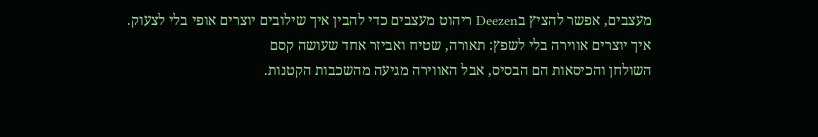מעצבים, אפשר להציץ בDeezen ריהוט מעצבים כדי להבין איך שילובים יוצרים אופי בלי לצעוק.
איך יוצרים אווירה בלי לשפץ: תאורה, שטיח ואביזר אחד שעושה קסם
השולחן והכיסאות הם הבסיס, אבל האווירה מגיעה מהשכבות הקטנות.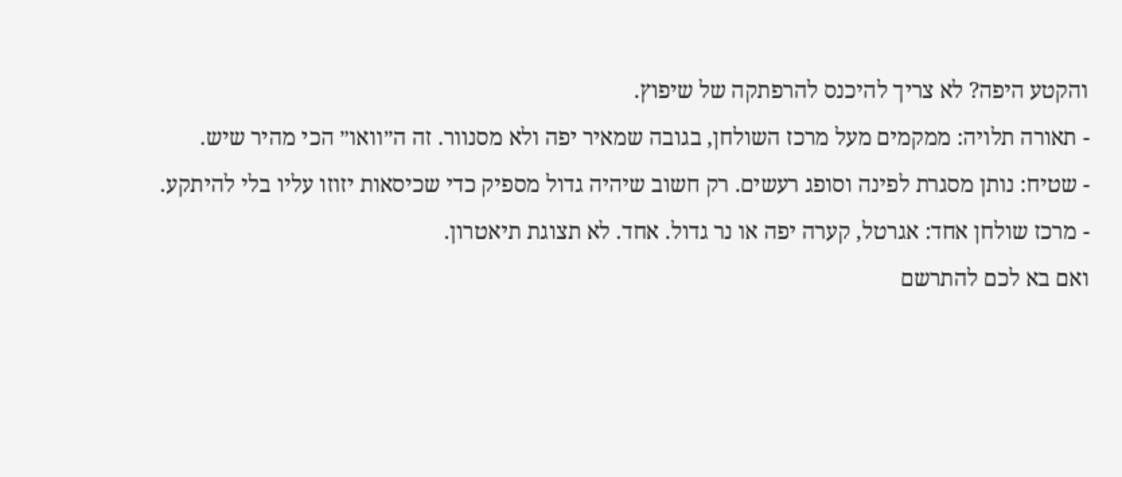והקטע היפה? לא צריך להיכנס להרפתקה של שיפוץ.
- תאורה תלויה: ממקמים מעל מרכז השולחן, בגובה שמאיר יפה ולא מסנוור. זה ה״וואו״ הכי מהיר שיש.
- שטיח: נותן מסגרת לפינה וסופג רעשים. רק חשוב שיהיה גדול מספיק כדי שכיסאות יזוזו עליו בלי להיתקע.
- מרכז שולחן אחד: אגרטל, קערה יפה או נר גדול. אחד. לא תצוגת תיאטרון.
ואם בא לכם להתרשם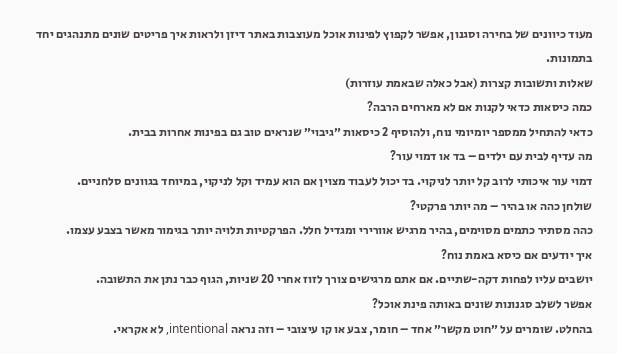מעוד כיוונים של בחירה וסגנון, אפשר לקפוץ לפינות אוכל מעוצבות באתר דיזן ולראות איך פריטים שונים מתנהגים יחד בתמונות.
שאלות ותשובות קצרות (אבל כאלה שבאמת עוזרות)
כמה כיסאות כדאי לקנות אם לא מארחים הרבה?
כדאי להתחיל ממספר יומיומי נוח, ולהוסיף 2 כיסאות ״גיבוי״ שנראים טוב גם בפינות אחרות בבית.
מה עדיף לבית עם ילדים – בד או דמוי עור?
דמוי עור איכותי לרוב קל יותר לניקוי. בד יכול לעבוד מצוין אם הוא עמיד וקל לניקוי, במיוחד בגוונים סלחניים.
שולחן כהה או בהיר – מה יותר פרקטי?
כהה מסתיר כתמים מסוימים, בהיר מרגיש אוורירי ומגדיל חלל. הפרקטיות תלויה יותר בגימור מאשר בצבע עצמו.
איך יודעים אם כיסא באמת נוח?
יושבים עליו לפחות דקה-שתיים. אם אתם מרגישים צורך לזוז אחרי 20 שניות, הגוף כבר נתן את התשובה.
אפשר לשלב סגנונות שונים באותה פינת אוכל?
בהחלט. שומרים על ״חוט מקשר״ אחד – חומר, צבע או קו עיצובי – וזה נראה intentional, לא אקראי.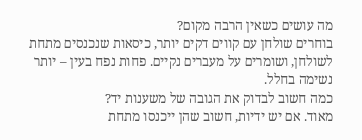מה עושים כשאין הרבה מקום?
בוחרים שולחן עם קווים דקים יותר, כיסאות שנכנסים מתחת לשולחן, ושומרים על מעברים נקיים. פחות נפח בעין – יותר נשימה בחלל.
כמה חשוב לבדוק את הגובה של משענות יד?
מאוד. אם יש ידיות, חשוב שהן ייכנסו מתחת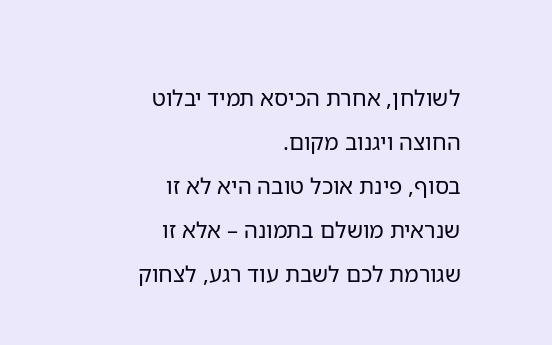לשולחן, אחרת הכיסא תמיד יבלוט החוצה ויגנוב מקום.
בסוף, פינת אוכל טובה היא לא זו שנראית מושלם בתמונה – אלא זו שגורמת לכם לשבת עוד רגע, לצחוק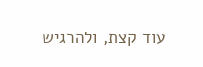עוד קצת, ולהרגיש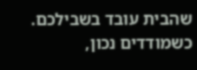שהבית עובד בשבילכם. כשמודדים נכון,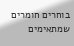בוחרים חומרים שמתאימים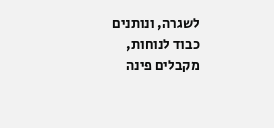לשגרה, ונותנים כבוד לנוחות, מקבלים פינה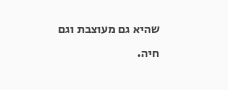שהיא גם מעוצבת וגם חיה.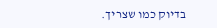בדיוק כמו שצריך.